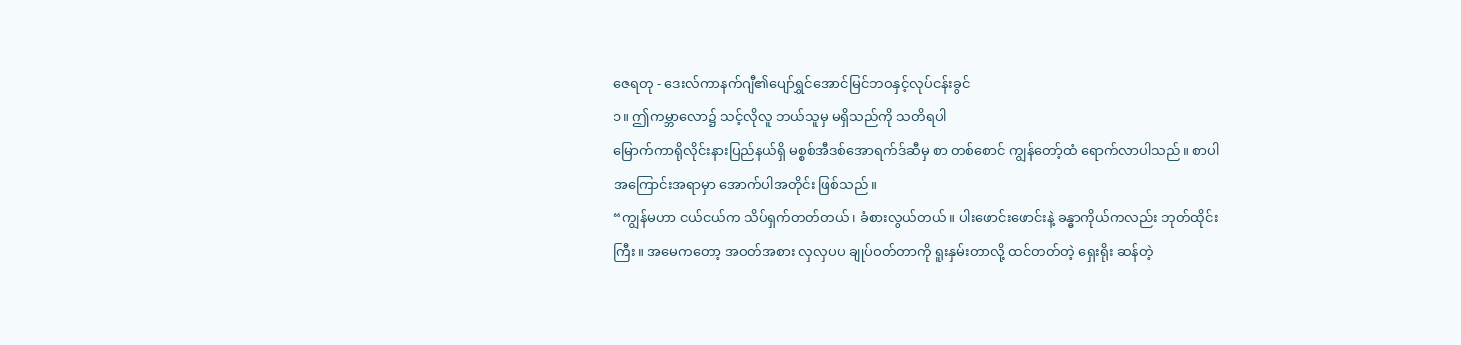ဇေရတု - ဒေးလ်ကာနက်ဂျီ၏ပျော်ရွှင်အောင်မြင်ဘဝနှင့်လုပ်ငန်းခွင်
၁။ ဤကမ္ဘာလော၌ သင့်လိုလူ ဘယ်သူမှ မရှိသည်ကို သတိရပါ
မြောက်ကာရိုလိုင်းနားပြည်နယ်ရှိ မစ္စစ်အီဒစ်အောရက်ဒ်ဆီမှ စာ တစ်စောင် ကျွန်တော့်ထံ ရောက်လာပါသည်။ စာပါအကြောင်းအရာမှာ အောက်ပါအတိုင်း ဖြစ်သည်။
“ကျွန်မဟာ ငယ်ငယ်က သိပ်ရှက်တတ်တယ်၊ ခံစားလွယ်တယ်။ ပါးဖောင်းဖောင်းနဲ့ ခန္ဓာကိုယ်ကလည်း ဘုတ်ထိုင်းကြီး။ အမေကတော့ အဝတ်အစား လှလှပပ ချုပ်ဝတ်တာကို ရူးနှမ်းတာလို့ ထင်တတ်တဲ့ ရှေးရိုး ဆန်တဲ့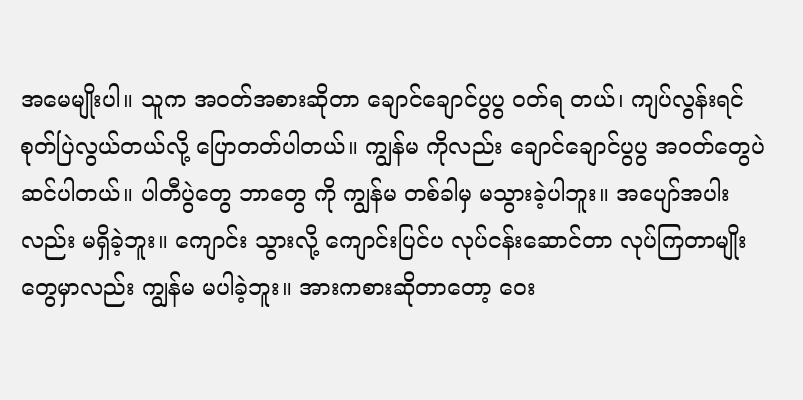အမေမျိုးပါ။ သူက အဝတ်အစားဆိုတာ ချောင်ချောင်ပွပွ ဝတ်ရ တယ်၊ ကျပ်လွန်းရင် စုတ်ပြဲလွယ်တယ်လို့ ပြောတတ်ပါတယ်။ ကျွန်မ ကိုလည်း ချောင်ချောင်ပွပွ အဝတ်တွေပဲ ဆင်ပါတယ်။ ပါတီပွဲတွေ ဘာတွေ ကို ကျွန်မ တစ်ခါမှ မသွားခဲ့ပါဘူး။ အပျော်အပါးလည်း မရှိခဲ့ဘူး။ ကျောင်း သွားလို့ ကျောင်းပြင်ပ လုပ်ငန်းဆောင်တာ လုပ်ကြတာမျိုးတွေမှာလည်း ကျွန်မ မပါခဲ့ဘူး။ အားကစားဆိုတာတော့ ဝေး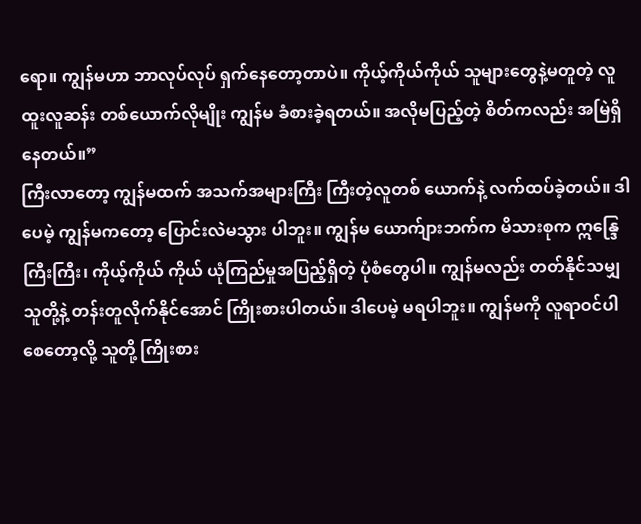ရော။ ကျွန်မဟာ ဘာလုပ်လုပ် ရှက်နေတော့တာပဲ။ ကိုယ့်ကိုယ်ကိုယ် သူများတွေနဲ့မတူတဲ့ လူထူးလူဆန်း တစ်ယောက်လိုမျိုး ကျွန်မ ခံစားခဲ့ရတယ်။ အလိုမပြည့်တဲ့ စိတ်ကလည်း အမြဲရှိနေတယ်။”
ကြီးလာတော့ ကျွန်မထက် အသက်အများကြီး ကြီးတဲ့လူတစ် ယောက်နဲ့ လက်ထပ်ခဲ့တယ်။ ဒါပေမဲ့ ကျွန်မကတော့ ပြောင်းလဲမသွား ပါဘူး။ ကျွန်မ ယောက်ျားဘက်က မိသားစုက ဣန္ဒြေကြီးကြီး၊ ကိုယ့်ကိုယ် ကိုယ် ယုံကြည်မှုအပြည့်ရှိတဲ့ ပုံစံတွေပါ။ ကျွန်မလည်း တတ်နိုင်သမျှ သူတို့နဲ့ တန်းတူလိုက်နိုင်အောင် ကြိုးစားပါတယ်။ ဒါပေမဲ့ မရပါဘူး။ ကျွန်မကို လူရာဝင်ပါစေတော့လို့ သူတို့ ကြိုးစား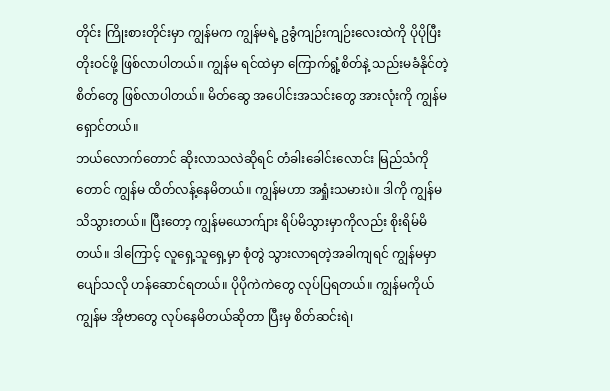တိုင်း ကြိုးစားတိုင်းမှာ ကျွန်မက ကျွန်မရဲ့ ဥခွံကျဉ်းကျဉ်းလေးထဲကို ပိုပိုပြီး တိုးဝင်ဖို့ ဖြစ်လာပါတယ်။ ကျွန်မ ရင်ထဲမှာ ကြောက်ရွံ့စိတ်နဲ့ သည်းမခံနိုင်တဲ့စိတ်တွေ ဖြစ်လာပါတယ်။ မိတ်ဆွေ အပေါင်းအသင်းတွေ အားလုံးကို ကျွန်မ ရှောင်တယ်။
ဘယ်လောက်တောင် ဆိုးလာသလဲဆိုရင် တံခါးခေါင်းလောင်း မြည်သံကိုတောင် ကျွန်မ ထိတ်လန့်နေမိတယ်။ ကျွန်မဟာ အရှုံးသမားပဲ။ ဒါကို ကျွန်မ သိသွားတယ်။ ပြီးတော့ ကျွန်မယောက်ျား ရိပ်မိသွားမှာကိုလည်း စိုးရိမ်မိ တယ်။ ဒါကြောင့် လူရှေ့သူရှေ့မှာ စုံတွဲ သွားလာရတဲ့အခါကျရင် ကျွန်မမှာ
ပျော်သလို ဟန်ဆောင်ရတယ်။ ပိုပိုကဲကဲတွေ လုပ်ပြရတယ်။ ကျွန်မကိုယ် ကျွန်မ အိုဗာတွေ လုပ်နေမိတယ်ဆိုတာ ပြီးမှ စိတ်ဆင်းရဲ၊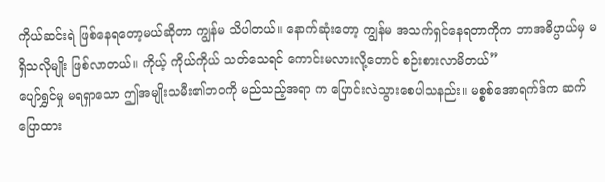ကိုယ်ဆင်းရဲ ဖြစ်နေရတော့မယ်ဆိုတာ ကျွန်မ သိပါတယ်။ နောက်ဆုံးတော့ ကျွန်မ အသက်ရှင်နေရတာကိုက ဘာအဓိပ္ပာယ်မှ မရှိသလိုမျိုး ဖြစ်လာတယ်။ ကိုယ့် ကိုယ်ကိုယ် သတ်သေရင် ကောင်းမလားလို့တောင် စဉ်းစားလာမိတယ်”
ပျော်ရွှင်မှု မရရှာသော ဤအမျိုးသမီး၏ဘဝကို မည်သည့်အရာ က ပြောင်းလဲသွားစေပါသနည်း။ မစ္စစ်အောရက်ဒ်က ဆက်ပြောထား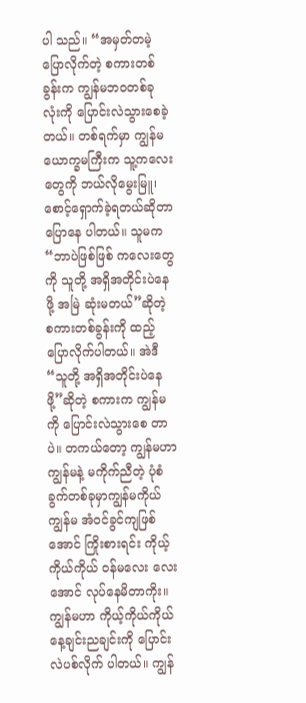ပါ သည်။ “အမှတ်တမဲ့ ပြောလိုက်တဲ့ စကားတစ်ခွန်းက ကျွန်မဘဝတစ်ခု လုံးကို ပြောင်းလဲသွားစေခဲ့တယ်။ တစ်ရက်မှာ ကျွန်မ ယောက္ခမကြီးက သူ့ကလေးတွေကို ဘယ်လိုမွေးမြူ၊ စောင့်ရှောက်ခဲ့ရတယ်ဆိုတာ ပြောနေ ပါတယ်။ သူမက “ဘာပဲဖြစ်ဖြစ် ကလေးတွေကို သူတို့ အရှိအတိုင်းပဲနေဖို့ အမြဲ ဆုံးမတယ်”ဆိုတဲ့ စကားတစ်ခွန်းကို ထည့်ပြောလိုက်ပါတယ်။ အဲဒီ “သူတို့ အရှိအတိုင်းပဲနေဖို့”ဆိုတဲ့ စကားက ကျွန်မကို ပြောင်းလဲသွားစေ တာပဲ။ တကယ်တော့ ကျွန်မဟာ ကျွန်မနဲ့ မကိုက်ညီတဲ့ ပုံစံခွက်တစ်ခုမှာကျွန်မကိုယ်ကျွန်မ အံဝင်ခွင်ကျဖြစ်အောင် ကြိုးစားရင်း ကိုယ့်ကိုယ်ကိုယ် ဝန်မလေး လေးအောင် လုပ်နေမိတာကိုး။
ကျွန်မဟာ ကိုယ့်ကိုယ်ကိုယ် နေ့ချင်းညချင်းကို ပြောင်းလဲပစ်လိုက် ပါတယ်။ ကျွန်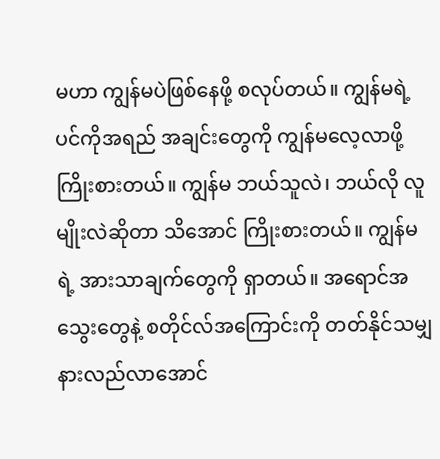မဟာ ကျွန်မပဲဖြစ်နေဖို့ စလုပ်တယ်။ ကျွန်မရဲ့ ပင်ကိုအရည် အချင်းတွေကို ကျွန်မလေ့လာဖို့ ကြိုးစားတယ်။ ကျွန်မ ဘယ်သူလဲ၊ ဘယ်လို လူမျိုးလဲဆိုတာ သိအောင် ကြိုးစားတယ်။ ကျွန်မရဲ့ အားသာချက်တွေကို ရှာတယ်။ အရောင်အသွေးတွေနဲ့ စတိုင်လ်အကြောင်းကို တတ်နိုင်သမျှ နားလည်လာအောင်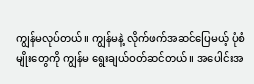ကျွန်မလုပ်တယ်။ ကျွန်မနဲ့ လိုက်ဖက်အဆင်ပြေမယ့် ပုံစံမျိုးတွေကို ကျွန်မ ရွေးချယ်ဝတ်ဆင်တယ်။ အပေါင်းအ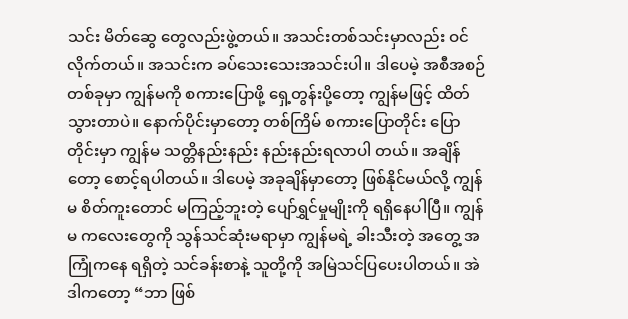သင်း မိတ်ဆွေ တွေလည်းဖွဲ့တယ်။ အသင်းတစ်သင်းမှာလည်း ဝင်လိုက်တယ်။ အသင်းက ခပ်သေးသေးအသင်းပါ။ ဒါပေမဲ့ အစီအစဉ်တစ်ခုမှာ ကျွန်မကို စကားပြောဖို့ ရှေ့တွန်းပို့တော့ ကျွန်မဖြင့် ထိတ်သွားတာပဲ။ နောက်ပိုင်းမှာတော့ တစ်ကြိမ် စကားပြောတိုင်း ပြောတိုင်းမှာ ကျွန်မ သတ္တိနည်းနည်း နည်းနည်းရလာပါ တယ်။ အချိန်တော့ စောင့်ရပါတယ်။ ဒါပေမဲ့ အခုချိန်မှာတော့ ဖြစ်နိုင်မယ်လို့ ကျွန်မ စိတ်ကူးတောင် မကြည့်ဘူးတဲ့ ပျော်ရွှင်မှုမျိုးကို ရရှိနေပါပြီ။ ကျွန်မ ကလေးတွေကို သွန်သင်ဆုံးမရာမှာ ကျွန်မရဲ့ ခါးသီးတဲ့ အတွေ့ အကြုံကနေ ရရှိတဲ့ သင်ခန်းစာနဲ့ သူတို့ကို အမြဲသင်ပြပေးပါတယ်။ အဲဒါကတော့ “ဘာ ဖြစ်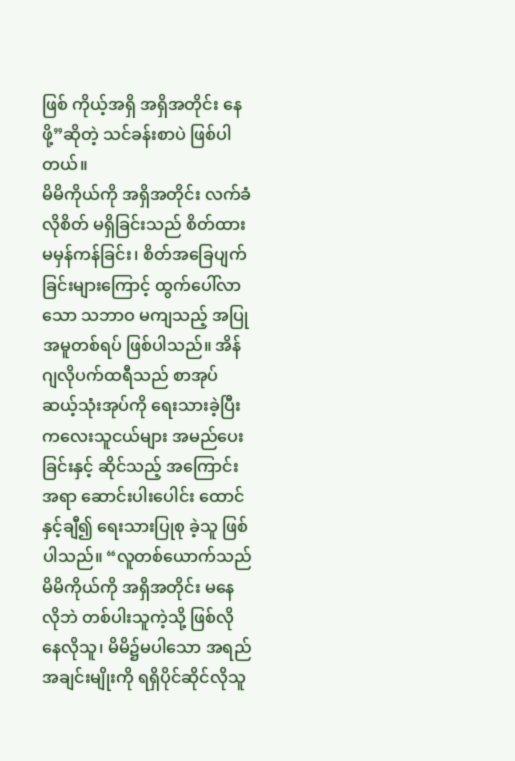ဖြစ် ကိုယ့်အရှိ အရှိအတိုင်း နေဖို့”ဆိုတဲ့ သင်ခန်းစာပဲ ဖြစ်ပါတယ်။
မိမိကိုယ်ကို အရှိအတိုင်း လက်ခံလိုစိတ် မရှိခြင်းသည် စိတ်ထား မမှန်ကန်ခြင်း၊ စိတ်အခြေပျက်ခြင်းများကြောင့် ထွက်ပေါ်လာသော သဘာဝ မကျသည့် အပြုအမူတစ်ရပ် ဖြစ်ပါသည်။ အိန်ဂျလိုပက်ထရီသည် စာအုပ် ဆယ့်သုံးအုပ်ကို ရေးသားခဲ့ပြီး ကလေးသူငယ်များ အမည်ပေးခြင်းနှင့် ဆိုင်သည့် အကြောင်းအရာ ဆောင်းပါးပေါင်း ထောင်နှင့်ချီ၍ ရေးသားပြုစု ခဲ့သူ ဖြစ်ပါသည်။ “လူတစ်ယောက်သည် မိမိကိုယ်ကို အရှိအတိုင်း မနေ လိုဘဲ တစ်ပါးသူကဲ့သို့ ဖြစ်လိုနေလိုသူ၊ မိမိ၌မပါသော အရည်အချင်းမျိုးကို ရရှိပိုင်ဆိုင်လိုသူ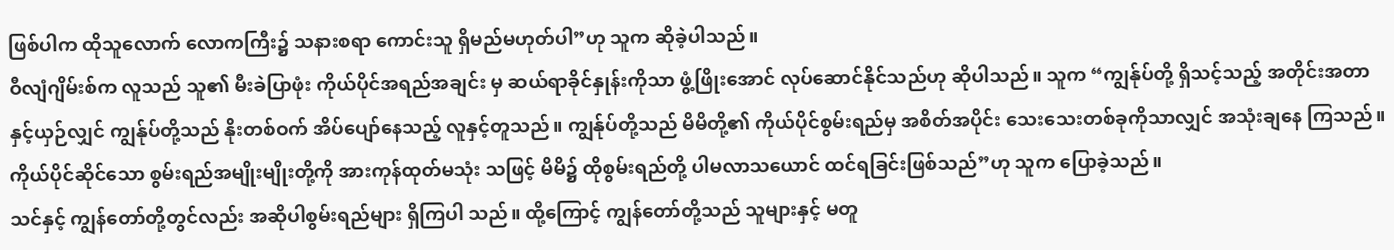ဖြစ်ပါက ထိုသူလောက် လောကကြီး၌ သနားစရာ ကောင်းသူ ရှိမည်မဟုတ်ပါ”ဟု သူက ဆိုခဲ့ပါသည်။
ဝီလျံဂျိမ်းစ်က လူသည် သူ၏ မီးခဲပြာဖုံး ကိုယ်ပိုင်အရည်အချင်း မှ ဆယ်ရာခိုင်နှုန်းကိုသာ ဖွံ့ဖြိုးအောင် လုပ်ဆောင်နိုင်သည်ဟု ဆိုပါသည်။ သူက “ကျွန်ုပ်တို့ ရှိသင့်သည့် အတိုင်းအတာနှင့်ယှဉ်လျှင် ကျွန်ုပ်တို့သည် နိုးတစ်ဝက် အိပ်ပျော်နေသည့် လူနှင့်တူသည်။ ကျွန်ုပ်တို့သည် မိမိတို့၏ ကိုယ်ပိုင်စွမ်းရည်မှ အစိတ်အပိုင်း သေးသေးတစ်ခုကိုသာလျှင် အသုံးချနေ ကြသည်။ ကိုယ်ပိုင်ဆိုင်သော စွမ်းရည်အမျိုးမျိုးတို့ကို အားကုန်ထုတ်မသုံး သဖြင့် မိမိ၌ ထိုစွမ်းရည်တို့ ပါမလာသယောင် ထင်ရခြင်းဖြစ်သည်”ဟု သူက ပြောခဲ့သည်။
သင်နှင့် ကျွန်တော်တို့တွင်လည်း အဆိုပါစွမ်းရည်များ ရှိကြပါ သည်။ ထို့ကြောင့် ကျွန်တော်တို့သည် သူများနှင့် မတူ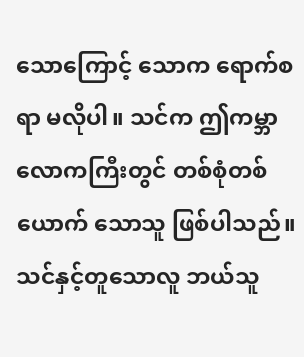သောကြောင့် သောက ရောက်စရာ မလိုပါ။ သင်က ဤကမ္ဘာလောကကြီးတွင် တစ်စုံတစ်ယောက် သောသူ ဖြစ်ပါသည်။ သင်နှင့်တူသောလူ ဘယ်သူ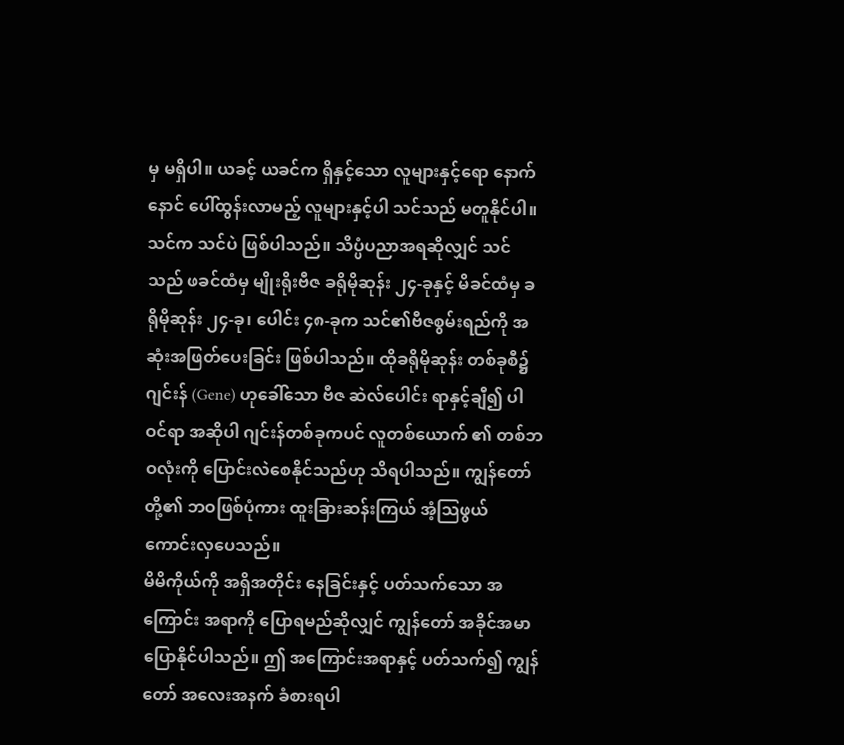မှ မရှိပါ။ ယခင့် ယခင်က ရှိနှင့်သော လူများနှင့်ရော နောက်နောင် ပေါ်ထွန်းလာမည့် လူများနှင့်ပါ သင်သည် မတူနိုင်ပါ။ သင်က သင်ပဲ ဖြစ်ပါသည်။ သိပ္ပံပညာအရဆိုလျှင် သင်သည် ဖခင်ထံမှ မျိုးရိုးဗီဇ ခရိုမိုဆုန်း ၂၄-ခုနှင့် မိခင်ထံမှ ခရိုမိုဆုန်း ၂၄-ခု၊ ပေါင်း ၄၈-ခုက သင်၏ဗီဇစွမ်းရည်ကို အဆုံးအဖြတ်ပေးခြင်း ဖြစ်ပါသည်။ ထိုခရိုမိုဆုန်း တစ်ခုစီ၌ ဂျင်းန် (Gene) ဟုခေါ်သော ဗီဇ ဆဲလ်ပေါင်း ရာနှင့်ချီ၍ ပါဝင်ရာ အဆိုပါ ဂျင်းန်တစ်ခုကပင် လူတစ်ယောက် ၏ တစ်ဘဝလုံးကို ပြောင်းလဲစေနိုင်သည်ဟု သိရပါသည်။ ကျွန်တော်တို့၏ ဘဝဖြစ်ပုံကား ထူးခြားဆန်းကြယ် အံ့သြဖွယ် ကောင်းလှပေသည်။
မိမိကိုယ်ကို အရှိအတိုင်း နေခြင်းနှင့် ပတ်သက်သော အကြောင်း အရာကို ပြောရမည်ဆိုလျှင် ကျွန်တော် အခိုင်အမာ ပြောနိုင်ပါသည်။ ဤ အကြောင်းအရာနှင့် ပတ်သက်၍ ကျွန်တော် အလေးအနက် ခံစားရပါ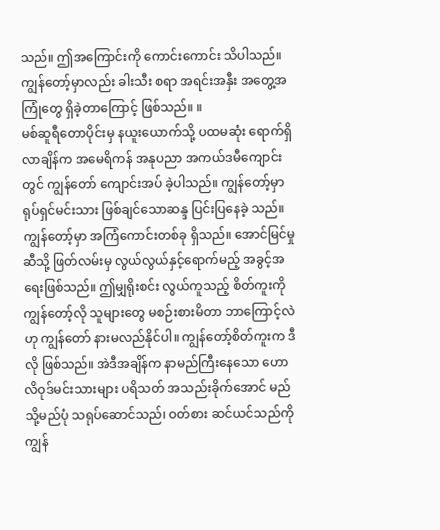သည်။ ဤအကြောင်းကို ကောင်းကောင်း သိပါသည်။ ကျွန်တော့်မှာလည်း ခါးသီး စရာ အရင်းအနှီး အတွေ့အကြုံတွေ ရှိခဲ့တာကြောင့် ဖြစ်သည်။ ။
မစ်ဆူရီတောပိုင်းမှ နယူးယောက်သို့ ပထမဆုံး ရောက်ရှိလာချိန်က အမေရိကန် အနုပညာ အကယ်ဒမီကျောင်းတွင် ကျွန်တော် ကျောင်းအပ် ခဲ့ပါသည်။ ကျွန်တော့်မှာ ရုပ်ရှင်မင်းသား ဖြစ်ချင်သောဆန္ဒ ပြင်းပြနေခဲ့ သည်။ ကျွန်တော့်မှာ အကြံကောင်းတစ်ခု ရှိသည်။ အောင်မြင်မှုဆီသို့ ဖြတ်လမ်းမှ လွယ်လွယ်နှင့်ရောက်မည့် အခွင့်အရေးဖြစ်သည်။ ဤမျှရိုးစင်း လွယ်ကူသည့် စိတ်ကူးကို ကျွန်တော့်လို သူများတွေ မစဉ်းစားမိတာ ဘာကြောင့်လဲဟု ကျွန်တော် နားမလည်နိုင်ပါ။ ကျွန်တော့်စိတ်ကူးက ဒီလို ဖြစ်သည်။ အဲဒီအချိန်က နာမည်ကြီးနေသော ဟောလိဝုဒ်မင်းသားများ ပရိသတ် အသည်းခိုက်အောင် မည်သို့မည်ပုံ သရုပ်ဆောင်သည်၊ ဝတ်စား ဆင်ယင်သည်ကို ကျွန်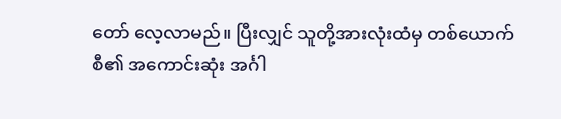တော် လေ့လာမည်။ ပြီးလျှင် သူတို့အားလုံးထံမှ တစ်ယောက်စီ၏ အကောင်းဆုံး အင်္ဂါ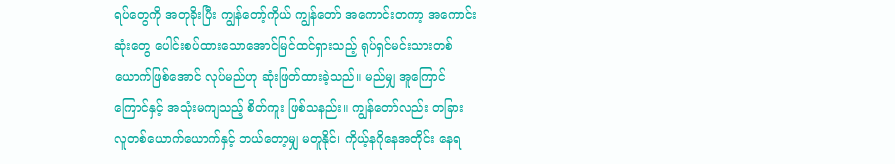ရပ်တွေကို အတုခိုးပြီး ကျွန်တော့်ကိုယ် ကျွန်တော် အကောင်းတကာ့ အကောင်းဆုံးတွေ ပေါင်းစပ်ထားသောအောင်မြင်ထင်ရှားသည့် ရုပ်ရှင်မင်းသားတစ်ယောက်ဖြစ်အောင် လုပ်မည်ဟု ဆုံးဖြတ်ထားခဲ့သည်။ မည်မျှ အူကြောင်ကြောင်နှင့် အသုံးမကျသည့် စိတ်ကူး ဖြစ်သနည်း။ ကျွန်တော်လည်း တခြား လူတစ်ယောက်ယောက်နှင့် ဘယ်တော့မျှ မတူနိုင်၊ ကိုယ့်နဂိုနေအတိုင်း နေရ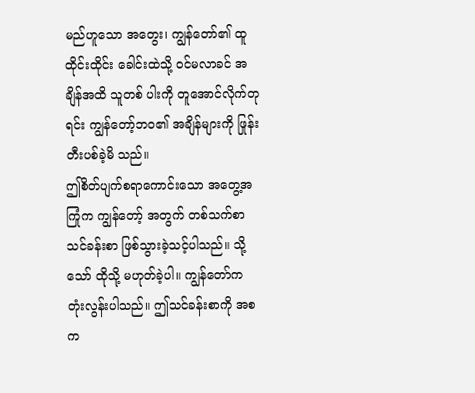မည်ဟူသော အတွေး၊ ကျွန်တော်၏ ထူထိုင်းထိုင်း ခေါင်းထဲသို့ ဝင်မလာခင် အချိန်အထိ သူတစ် ပါးကို တူအောင်လိုက်တုရင်း ကျွန်တော့်ဘဝ၏ အချိန်များကို ဖြုန်းတီးပစ်ခဲ့မိ သည်။
ဤစိတ်ပျက်စရာကောင်းသော အတွေ့အကြုံက ကျွန်တော့် အတွက် တစ်သက်စာ သင်ခန်းစာ ဖြစ်သွားခဲ့သင့်ပါသည်။ သို့သော် ထိုသို့ မဟုတ်ခဲ့ပါ။ ကျွန်တော်က တုံးလွန်းပါသည်။ ဤသင်ခန်းစာကို အစက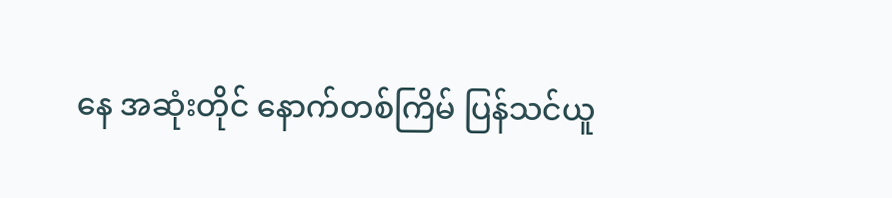နေ အဆုံးတိုင် နောက်တစ်ကြိမ် ပြန်သင်ယူ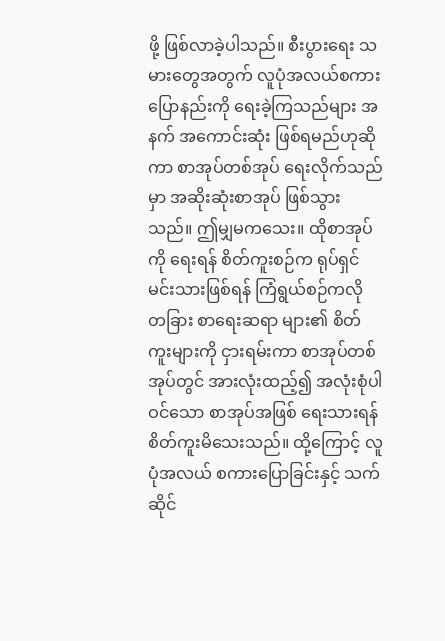ဖို့ ဖြစ်လာခဲ့ပါသည်။ စီးပွားရေး သမားတွေအတွက် လူပုံအလယ်စကားပြောနည်းကို ရေးခဲ့ကြသည်များ အနက် အကောင်းဆုံး ဖြစ်ရမည်ဟုဆိုကာ စာအုပ်တစ်အုပ် ရေးလိုက်သည် မှာ အဆိုးဆုံးစာအုပ် ဖြစ်သွားသည်။ ဤမျှမကသေး။ ထိုစာအုပ်ကို ရေးရန် စိတ်ကူးစဉ်က ရုပ်ရှင်မင်းသားဖြစ်ရန် ကြံရွယ်စဉ်ကလို တခြား စာရေးဆရာ များ၏ စိတ်ကူးများကို ငှားရမ်းကာ စာအုပ်တစ်အုပ်တွင် အားလုံးထည့်၍ အလုံးစုံပါဝင်သော စာအုပ်အဖြစ် ရေးသားရန် စိတ်ကူးမိသေးသည်။ ထို့ကြောင့် လူပုံအလယ် စကားပြောခြင်းနှင့် သက်ဆိုင်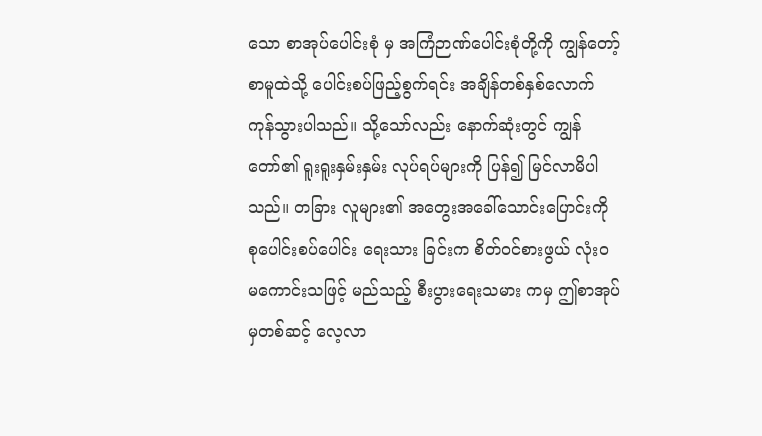သော စာအုပ်ပေါင်းစုံ မှ အကြံဉာဏ်ပေါင်းစုံတို့ကို ကျွန်တော့် စာမူထဲသို့ ပေါင်းစပ်ဖြည့်စွက်ရင်း အချိန်တစ်နှစ်လောက် ကုန်သွားပါသည်။ သို့သော်လည်း နောက်ဆုံးတွင် ကျွန်တော်၏ ရူးရူးနှမ်းနှမ်း လုပ်ရပ်များကို ပြန်၍ မြင်လာမိပါသည်။ တခြား လူများ၏ အတွေးအခေါ်သောင်းပြောင်းကို စုပေါင်းစပ်ပေါင်း ရေးသား ခြင်းက စိတ်ဝင်စားဖွယ် လုံးဝ မကောင်းသဖြင့် မည်သည့် စီးပွားရေးသမား ကမှ ဤစာအုပ်မှတစ်ဆင့် လေ့လာ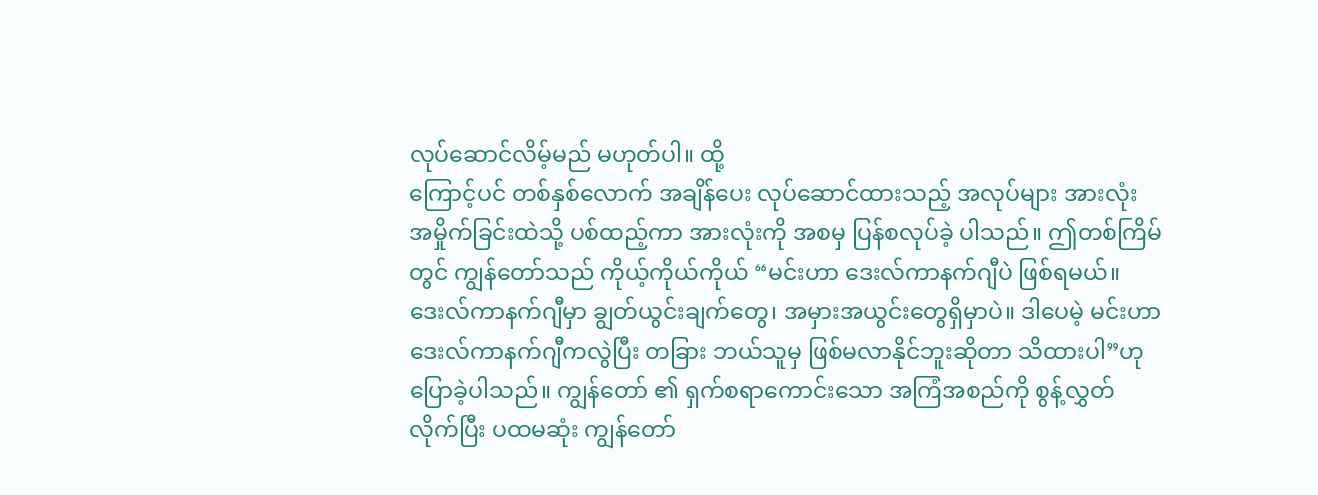လုပ်ဆောင်လိမ့်မည် မဟုတ်ပါ။ ထို့
ကြောင့်ပင် တစ်နှစ်လောက် အချိန်ပေး လုပ်ဆောင်ထားသည့် အလုပ်များ အားလုံး အမှိုက်ခြင်းထဲသို့ ပစ်ထည့်ကာ အားလုံးကို အစမှ ပြန်စလုပ်ခဲ့ ပါသည်။ ဤတစ်ကြိမ်တွင် ကျွန်တော်သည် ကိုယ့်ကိုယ်ကိုယ် “မင်းဟာ ဒေးလ်ကာနက်ဂျီပဲ ဖြစ်ရမယ်။ ဒေးလ်ကာနက်ဂျီမှာ ချွတ်ယွင်းချက်တွေ၊ အမှားအယွင်းတွေရှိမှာပဲ။ ဒါပေမဲ့ မင်းဟာ ဒေးလ်ကာနက်ဂျီကလွဲပြီး တခြား ဘယ်သူမှ ဖြစ်မလာနိုင်ဘူးဆိုတာ သိထားပါ”ဟု ပြောခဲ့ပါသည်။ ကျွန်တော် ၏ ရှက်စရာကောင်းသော အကြံအစည်ကို စွန့်လွှတ်လိုက်ပြီး ပထမဆုံး ကျွန်တော်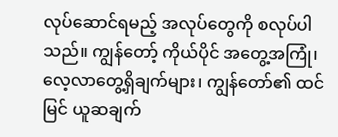လုပ်ဆောင်ရမည့် အလုပ်တွေကို စလုပ်ပါသည်။ ကျွန်တော့် ကိုယ်ပိုင် အတွေ့အကြုံ၊ လေ့လာတွေ့ရှိချက်များ၊ ကျွန်တော်၏ ထင်မြင် ယူဆချက်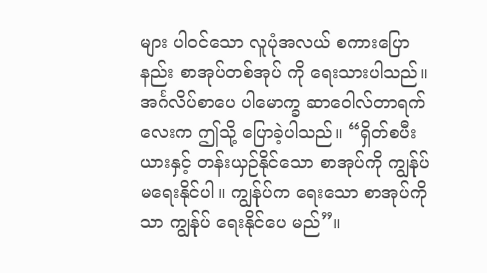များ ပါဝင်သော လူပုံအလယ် စကားပြောနည်း စာအုပ်တစ်အုပ် ကို ရေးသားပါသည်။ အင်္ဂလိပ်စာပေ ပါမောက္ခ ဆာဝေါလ်တာရက်လေးက ဤသို့ ပြောခဲ့ပါသည်။ “ရှိတ်စပီးယားနှင့် တန်းယှဉ်နိုင်သော စာအုပ်ကို ကျွန်ုပ် မရေးနိုင်ပါ။ ကျွန်ုပ်က ရေးသော စာအုပ်ကိုသာ ကျွန်ုပ် ရေးနိုင်ပေ မည်”။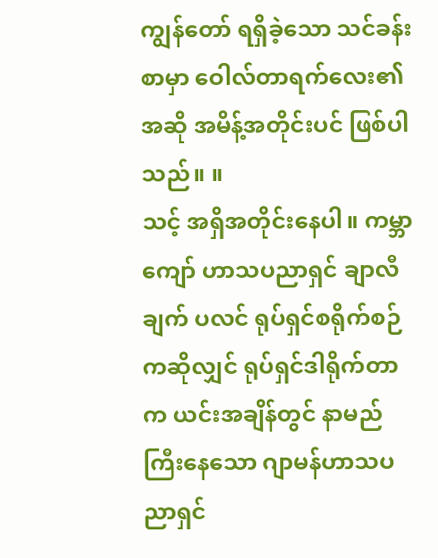ကျွန်တော် ရရှိခဲ့သော သင်ခန်းစာမှာ ဝေါလ်တာရက်လေး၏ အဆို အမိန့်အတိုင်းပင် ဖြစ်ပါသည်။ ။
သင့် အရှိအတိုင်းနေပါ။ ကမ္ဘာကျော် ဟာသပညာရှင် ချာလီချက် ပလင် ရုပ်ရှင်စရိုက်စဉ်ကဆိုလျှင် ရုပ်ရှင်ဒါရိုက်တာက ယင်းအချိန်တွင် နာမည်ကြီးနေသော ဂျာမန်ဟာသပညာရှင်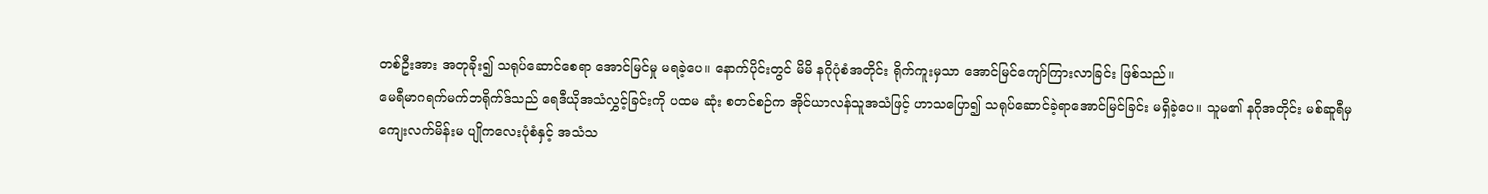တစ်ဦးအား အတုခိုး၍ သရုပ်ဆောင်စေရာ အောင်မြင်မှု မရခဲ့ပေ။ နောက်ပိုင်းတွင် မိမိ နဂိုပုံစံအတိုင်း ရိုက်ကူးမှသာ အောင်မြင်ကျော်ကြားလာခြင်း ဖြစ်သည်။
မေရီမာဂရက်မက်ဘရိုက်ဒ်သည် ရေဒီယိုအသံလွှင့်ခြင်းကို ပထမ ဆုံး စတင်စဉ်က အိုင်ယာလန်သူအသံဖြင့် ဟာသပြော၍ သရုပ်ဆောင်ခဲ့ရာအောင်မြင်ခြင်း မရှိခဲ့ပေ။ သူမ၏ နဂိုအတိုင်း မစ်ဆူရီမှ ကျေးလက်မိန်းမ ပျိုကလေးပုံစံနှင့် အသံသ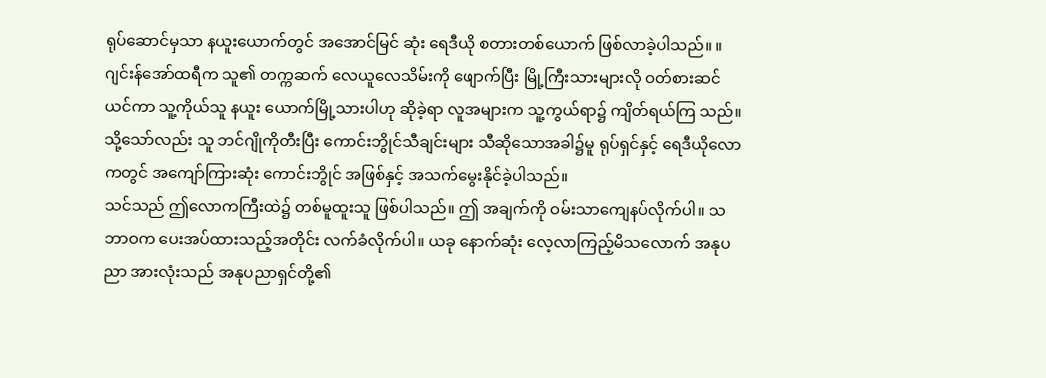ရုပ်ဆောင်မှသာ နယူးယောက်တွင် အအောင်မြင် ဆုံး ရေဒီယို စတားတစ်ယောက် ဖြစ်လာခဲ့ပါသည်။ ။
ဂျင်းန်အော်ထရီက သူ၏ တက္ကဆက် လေယူလေသိမ်းကို ဖျောက်ပြီး မြို့ကြီးသားများလို ဝတ်စားဆင်ယင်ကာ သူ့ကိုယ်သူ နယူး ယောက်မြို့သားပါဟု ဆိုခဲ့ရာ လူအများက သူ့ကွယ်ရာ၌ ကျိတ်ရယ်ကြ သည်။ သို့သော်လည်း သူ ဘင်ဂျိုကိုတီးပြီး ကောင်းဘွိုင်သီချင်းများ သီဆိုသောအခါ၌မူ ရုပ်ရှင်နှင့် ရေဒီယိုလောကတွင် အကျော်ကြားဆုံး ကောင်းဘွိုင် အဖြစ်နှင့် အသက်မွေးနိုင်ခဲ့ပါသည်။
သင်သည် ဤလောကကြီးထဲ၌ တစ်မူထူးသူ ဖြစ်ပါသည်။ ဤ အချက်ကို ဝမ်းသာကျေနပ်လိုက်ပါ။ သဘာဝက ပေးအပ်ထားသည့်အတိုင်း လက်ခံလိုက်ပါ။ ယခု နောက်ဆုံး လေ့လာကြည့်မိသလောက် အနုပညာ အားလုံးသည် အနုပညာရှင်တို့၏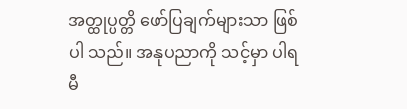အတ္ထုပ္ပတ္တိ ဖော်ပြချက်များသာ ဖြစ်ပါ သည်။ အနုပညာကို သင့်မှာ ပါရမီ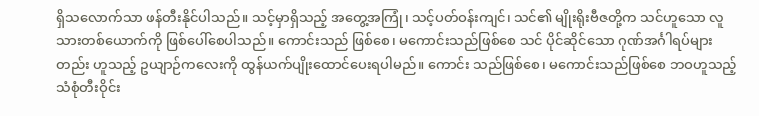ရှိသလောက်သာ ဖန်တီးနိုင်ပါသည်။ သင့်မှာရှိသည့် အတွေ့အကြုံ၊ သင့်ပတ်ဝန်းကျင်၊ သင်၏ မျိုးရိုးဗီဇတို့က သင်ဟူသော လူသားတစ်ယောက်ကို ဖြစ်ပေါ်စေပါသည်။ ကောင်းသည် ဖြစ်စေ၊ မကောင်းသည်ဖြစ်စေ သင် ပိုင်ဆိုင်သော ဂုဏ်အင်္ဂါရပ်များတည်း ဟူသည့် ဥယျာဉ်ကလေးကို ထွန်ယက်ပျိုးထောင်ပေးရပါမည်။ ကောင်း သည်ဖြစ်စေ၊ မကောင်းသည်ဖြစ်စေ ဘဝဟူသည့် သံစုံတီးဝိုင်း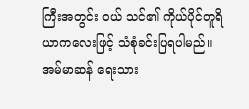ကြီးအတွင်း ဝယ် သင်၏ ကိုယ်ပိုင်တူရိယာကလေးဖြင့် သံစုံခင်းပြရပါမည်။
အမ်မာဆန် ရေးသား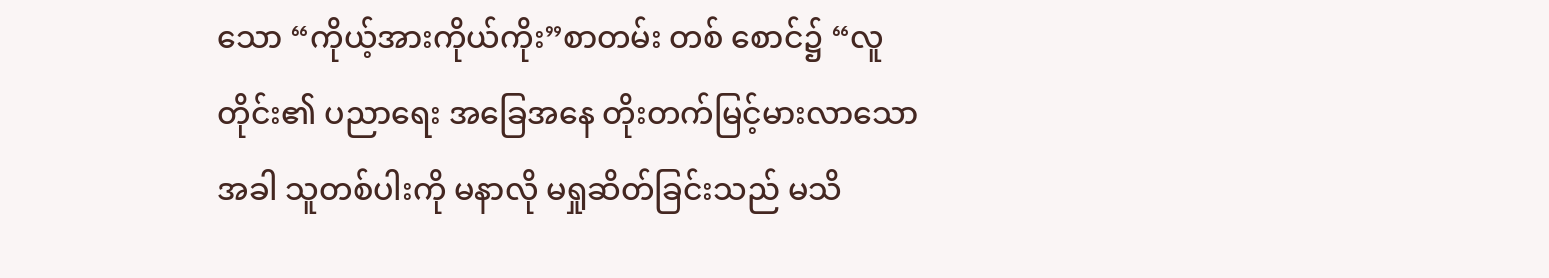သော “ကိုယ့်အားကိုယ်ကိုး”စာတမ်း တစ် စောင်၌ “လူတိုင်း၏ ပညာရေး အခြေအနေ တိုးတက်မြင့်မားလာသောအခါ သူတစ်ပါးကို မနာလို မရှုဆိတ်ခြင်းသည် မသိ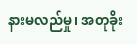နားမလည်မှု၊ အတုခိုး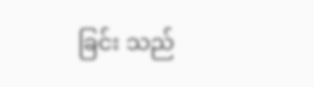ခြင်း သည်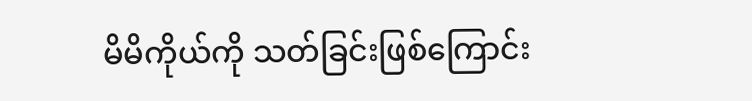မိမိကိုယ်ကို သတ်ခြင်းဖြစ်ကြောင်း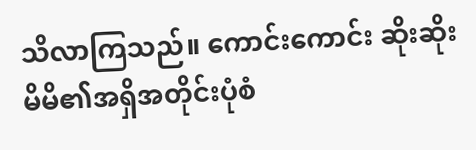သိလာကြသည်။ ကောင်းကောင်း ဆိုးဆိုး မိမိ၏အရှိအတိုင်းပုံစံ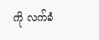ကို လက်ခံ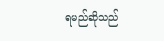ရမည်ဆိုသည်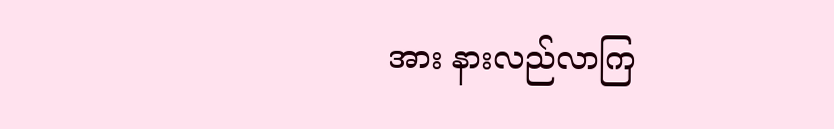အား နားလည်လာကြ